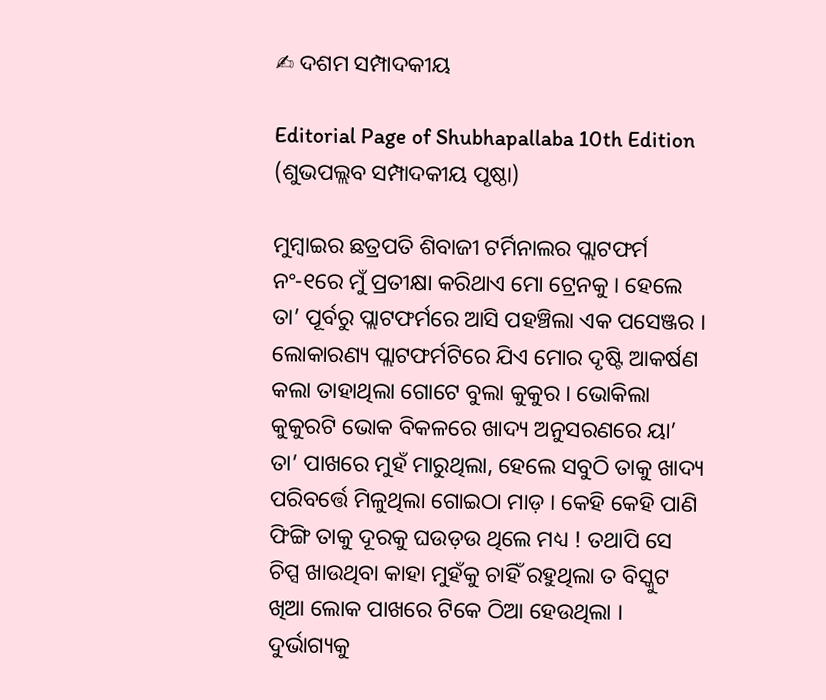✍ ଦଶମ ସମ୍ପାଦକୀୟ

Editorial Page of Shubhapallaba 10th Edition (ଶୁଭପଲ୍ଲବ ସମ୍ପାଦକୀୟ ପୃଷ୍ଠା)

ମୁମ୍ବାଇର ଛତ୍ରପତି ଶିବାଜୀ ଟର୍ମିନାଲର ପ୍ଲାଟଫର୍ମ ନଂ-୧ରେ ମୁଁ ପ୍ରତୀକ୍ଷା କରିଥାଏ ମୋ ଟ୍ରେନକୁ । ହେଲେ ତା’ ପୂର୍ବରୁ ପ୍ଲାଟଫର୍ମରେ ଆସି ପହଞ୍ଚିଲା ଏକ ପସେଞ୍ଜର । ଲୋକାରଣ୍ୟ ପ୍ଲାଟଫର୍ମଟିରେ ଯିଏ ମୋର ଦୃଷ୍ଟି ଆକର୍ଷଣ କଲା ତାହାଥିଲା ଗୋଟେ ବୁଲା କୁକୁର । ଭୋକିଲା କୁକୁରଟି ଭୋକ ବିକଳରେ ଖାଦ୍ୟ ଅନୁସରଣରେ ୟା’ ତା’ ପାଖରେ ମୁହଁ ମାରୁଥିଲା, ହେଲେ ସବୁଠି ତାକୁ ଖାଦ୍ୟ ପରିବର୍ତ୍ତେ ମିଳୁଥିଲା ଗୋଇଠା ମାଡ଼ । କେହି କେହି ପାଣି ଫିଙ୍ଗି ତାକୁ ଦୂରକୁ ଘଉଡ଼ଉ ଥିଲେ ମଧ୍ୟ ! ତଥାପି ସେ ଚିପ୍ସ ଖାଉଥିବା କାହା ମୁହଁକୁ ଚାହିଁ ରହୁଥିଲା ତ ବିସ୍କୁଟ ଖିଆ ଲୋକ ପାଖରେ ଟିକେ ଠିଆ ହେଉଥିଲା । ଦୁର୍ଭାଗ୍ୟକୁ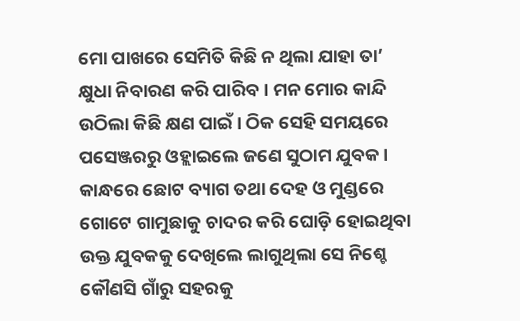ମୋ ପାଖରେ ସେମିତି କିଛି ନ ଥିଲା ଯାହା ତା’ କ୍ଷୁଧା ନିବାରଣ କରି ପାରିବ । ମନ ମୋର କାନ୍ଦି ଉଠିଲା କିଛି କ୍ଷଣ ପାଇଁ । ଠିକ ସେହି ସମୟରେ ପସେଞ୍ଜରରୁ ଓହ୍ଲାଇଲେ ଜଣେ ସୁଠାମ ଯୁବକ । କାନ୍ଧରେ ଛୋଟ ବ୍ୟାଗ ତଥା ଦେହ ଓ ମୁଣ୍ଡରେ ଗୋଟେ ଗାମୁଛାକୁ ଚାଦର କରି ଘୋଡ଼ି ହୋଇଥିବା ଉକ୍ତ ଯୁବକକୁ ଦେଖିଲେ ଲାଗୁଥିଲା ସେ ନିଶ୍ଚେ କୌଣସି ଗାଁରୁ ସହରକୁ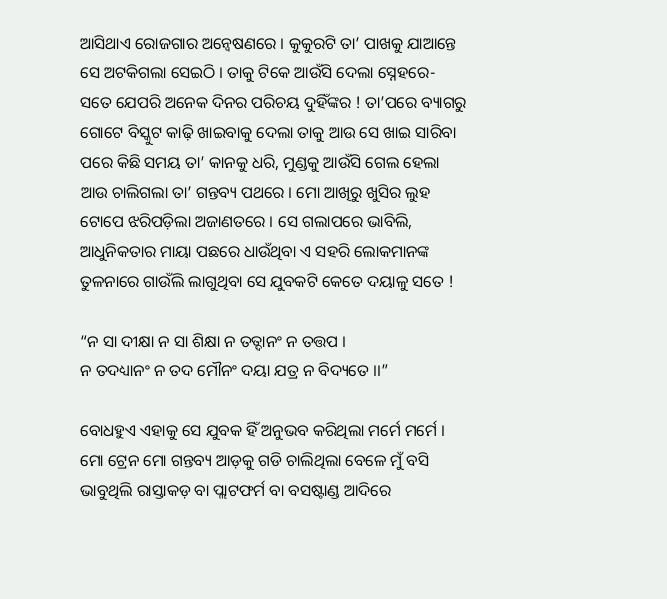ଆସିଥାଏ ରୋଜଗାର ଅନ୍ୱେଷଣରେ । କୁକୁରଟି ତା’ ପାଖକୁ ଯାଆନ୍ତେ ସେ ଅଟକିଗଲା ସେଇଠି । ତାକୁ ଟିକେ ଆଉଁସି ଦେଲା ସ୍ନେହରେ- ସତେ ଯେପରି ଅନେକ ଦିନର ପରିଚୟ ଦୁହିଁଙ୍କର ! ତା’ପରେ ବ୍ୟାଗରୁ ଗୋଟେ ବିସ୍କୁଟ କାଢ଼ି ଖାଇବାକୁ ଦେଲା ତାକୁ ଆଉ ସେ ଖାଇ ସାରିବା ପରେ କିଛି ସମୟ ତା’ କାନକୁ ଧରି, ମୁଣ୍ଡକୁ ଆଉଁସି ଗେଲ ହେଲା ଆଉ ଚାଲିଗଲା ତା’ ଗନ୍ତବ୍ୟ ପଥରେ । ମୋ ଆଖିରୁ ଖୁସିର ଲୁହ ଟୋପେ ଝରିପଡ଼ିଲା ଅଜାଣତରେ । ସେ ଗଲାପରେ ଭାବିଲି, ଆଧୁନିକତାର ମାୟା ପଛରେ ଧାଉଁଥିବା ଏ ସହରି ଲୋକମାନଙ୍କ ତୁଳନାରେ ଗାଉଁଲି ଲାଗୁଥିବା ସେ ଯୁବକଟି କେତେ ଦୟାଳୁ ସତେ !

“ନ ସା ଦୀକ୍ଷା ନ ସା ଶିକ୍ଷା ନ ତତ୍ଦାନଂ ନ ତତ୍ତପ ।
ନ ତଦଧ୍ୟାନଂ ନ ତଦ ମୌନଂ ଦୟା ଯତ୍ର ନ ବିଦ୍ୟତେ ।।”

ବୋଧହୁଏ ଏହାକୁ ସେ ଯୁବକ ହିଁ ଅନୁଭବ କରିଥିଲା ମର୍ମେ ମର୍ମେ ।
ମୋ ଟ୍ରେନ ମୋ ଗନ୍ତବ୍ୟ ଆଡ଼କୁ ଗଡି ଚାଲିଥିଲା ବେଳେ ମୁଁ ବସି ଭାବୁଥିଲି ରାସ୍ତାକଡ଼ ବା ପ୍ଲାଟଫର୍ମ ବା ବସଷ୍ଟାଣ୍ଡ ଆଦିରେ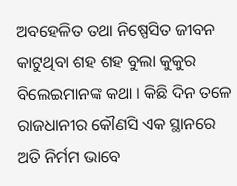ଅବହେଳିତ ତଥା ନିଷ୍ପେସିତ ଜୀବନ କାଟୁଥିବା ଶହ ଶହ ବୁଲା କୁକୁର ବିଲେଇମାନଙ୍କ କଥା । କିଛି ଦିନ ତଳେ ରାଜଧାନୀର କୌଣସି ଏକ ସ୍ଥାନରେ ଅତି ନିର୍ମମ ଭାବେ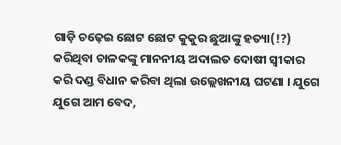ଗାଡ଼ି ଚଢ଼େଇ ଛୋଟ ଛୋଟ କୁକୁର ଛୁଆଙ୍କୁ ହତ୍ୟା(!?) କରିଥିବା ଚାଳକଙ୍କୁ ମାନନୀୟ ଅଦାଲତ ଦୋଷୀ ସ୍ୱୀକାର କରି ଦଣ୍ଡ ବିଧାନ କରିବା ଥିଲା ଉଲ୍ଲେଖନୀୟ ଘଟଣା । ଯୁଗେ ଯୁଗେ ଆମ ବେଦ,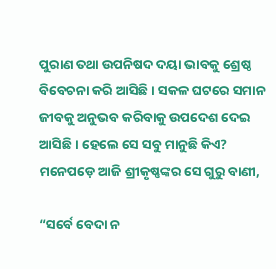ପୁରାଣ ତଥା ଉପନିଷଦ ଦୟା ଭାବକୁ ଶ୍ରେଷ୍ଠ ବିବେଚନା କରି ଆସିଛି । ସକଳ ଘଟରେ ସମାନ ଜୀବକୁ ଅନୁଭବ କରିବାକୁ ଉପଦେଶ ଦେଇ ଆସିଛି । ହେଲେ ସେ ସବୁ ମାନୁଛି କିଏ? ମନେପଡ଼େ ଆଜି ଶ୍ରୀକୃଷ୍ଣଙ୍କର ସେ ଗୁରୁ ବାଣୀ,

“ସର୍ବେ ବେଦା ନ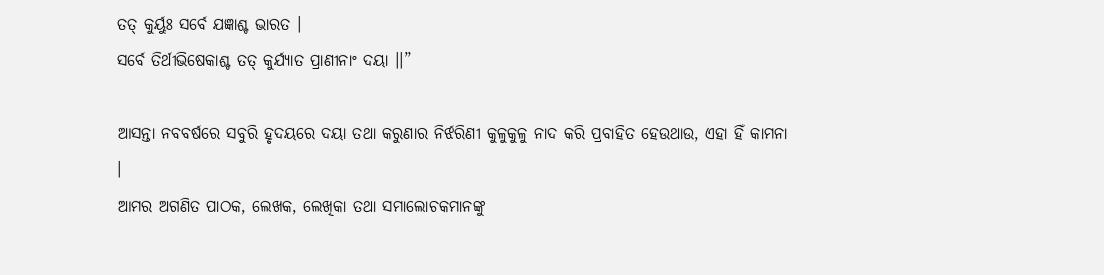ତତ୍ କୁର୍ୟୁଃ ସର୍ବେ ଯଜ୍ଞାଶ୍ଚ ଭାରତ ।
ସର୍ବେ ତିର୍ଥୀଭିଷେକାଶ୍ଚ ତତ୍ କୁର୍ଯ୍ୟାତ ପ୍ରାଣୀନାଂ ଦୟା ।।”

ଆସନ୍ତା ନବବର୍ଷରେ ସବୁରି ହୃଦୟରେ ଦୟା ତଥା କରୁଣାର ନିର୍ଝରିଣୀ କୁଳୁକୁଳୁ ନାଦ କରି ପ୍ରବାହିତ ହେଉଥାଉ, ଏହା ହିଁ କାମନା ।
ଆମର ଅଗଣିତ ପାଠକ, ଲେଖକ, ଲେଖିକା ତଥା ସମାଲୋଚକମାନଙ୍କୁ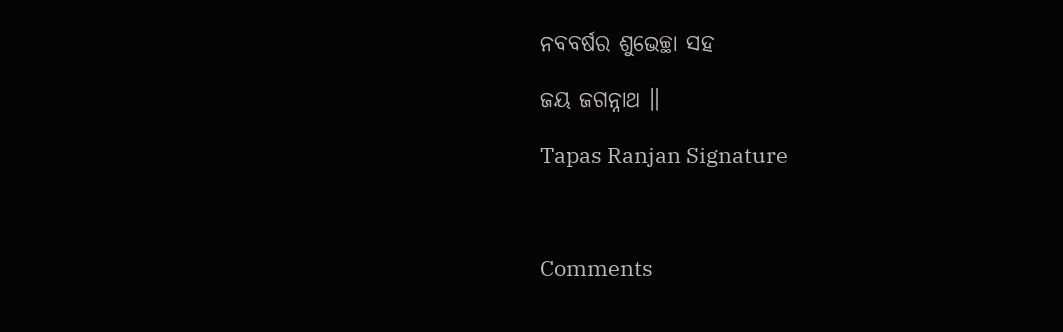ନବବର୍ଷର ଶୁଭେଚ୍ଛା ସହ

ଜୟ ଜଗନ୍ନାଥ ॥

Tapas Ranjan Signature



Comments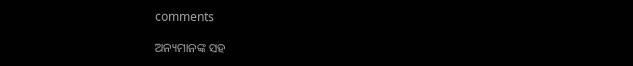comments

ଅନ୍ୟମାନଙ୍କ ସହ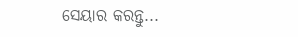ସେୟାର କରନ୍ତୁ...